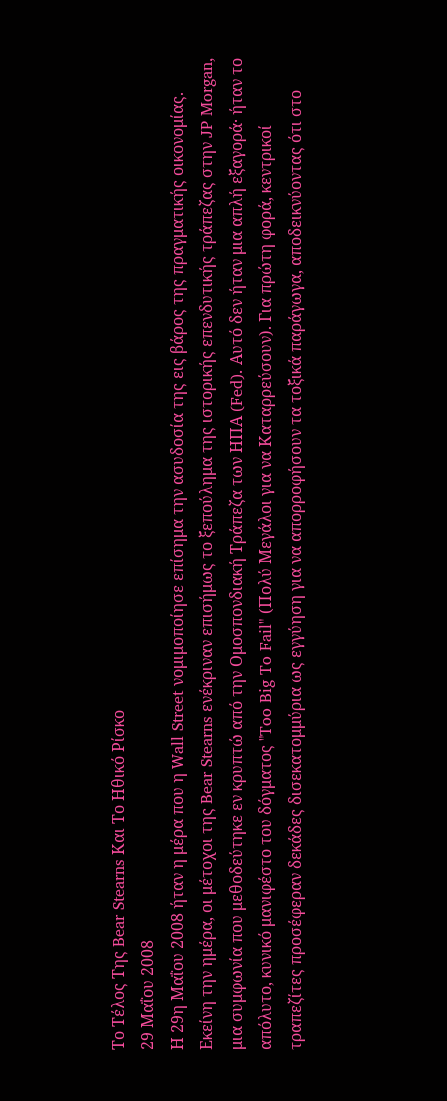Το Τέλος Της Bear Stearns Και Το Ηθικό Ρίσκο
29 Μαΐου 2008
Η 29η Μαΐου 2008 ήταν η μέρα που η Wall Street νομιμοποίησε επίσημα την ασυδοσία της εις βάρος της πραγματικής οικονομίας. Εκείνη την ημέρα, οι μέτοχοι της Bear Stearns ενέκριναν επισήμως το ξεπούλημα της ιστορικής επενδυτικής τράπεζας στην JP Morgan, μια συμφωνία που μεθοδεύτηκε εν κρυπτώ από την Ομοσπονδιακή Τράπεζα των ΗΠΑ (Fed). Αυτό δεν ήταν μια απλή εξαγορά· ήταν το απόλυτο, κυνικό μανιφέστο του δόγματος "Too Big To Fail" (Πολύ Μεγάλοι για να Καταρρεύσουν). Για πρώτη φορά, κεντρικοί τραπεζίτες προσέφεραν δεκάδες δισεκατομμύρια ως εγγύηση για να απορροφήσουν τα τοξικά παράγωγα, αποδεικνύοντας ότι στο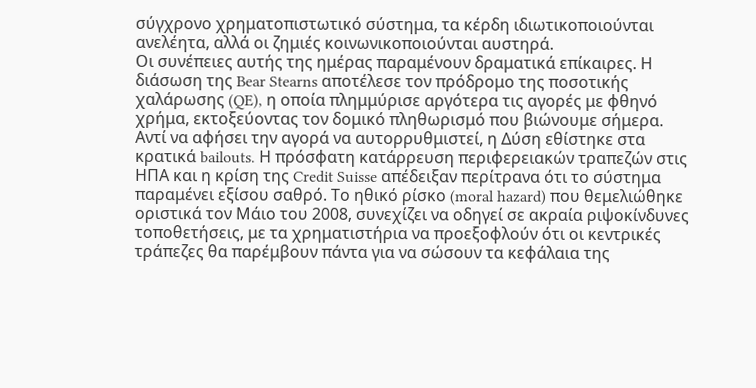σύγχρονο χρηματοπιστωτικό σύστημα, τα κέρδη ιδιωτικοποιούνται ανελέητα, αλλά οι ζημιές κοινωνικοποιούνται αυστηρά.
Οι συνέπειες αυτής της ημέρας παραμένουν δραματικά επίκαιρες. Η διάσωση της Bear Stearns αποτέλεσε τον πρόδρομο της ποσοτικής χαλάρωσης (QE), η οποία πλημμύρισε αργότερα τις αγορές με φθηνό χρήμα, εκτοξεύοντας τον δομικό πληθωρισμό που βιώνουμε σήμερα. Αντί να αφήσει την αγορά να αυτορρυθμιστεί, η Δύση εθίστηκε στα κρατικά bailouts. Η πρόσφατη κατάρρευση περιφερειακών τραπεζών στις ΗΠΑ και η κρίση της Credit Suisse απέδειξαν περίτρανα ότι το σύστημα παραμένει εξίσου σαθρό. Το ηθικό ρίσκο (moral hazard) που θεμελιώθηκε οριστικά τον Μάιο του 2008, συνεχίζει να οδηγεί σε ακραία ριψοκίνδυνες τοποθετήσεις, με τα χρηματιστήρια να προεξοφλούν ότι οι κεντρικές τράπεζες θα παρέμβουν πάντα για να σώσουν τα κεφάλαια της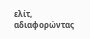ελίτ, αδιαφορώντας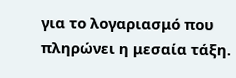για το λογαριασμό που πληρώνει η μεσαία τάξη.